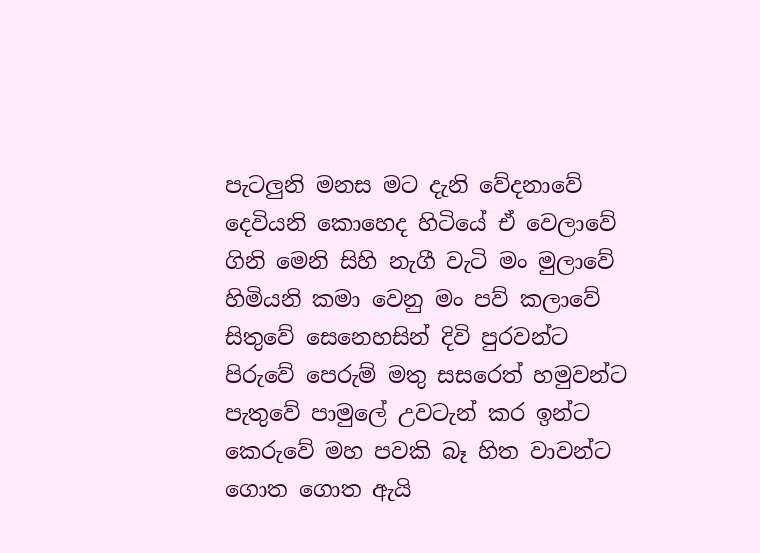පැටලුනි මනස මට දැනි වේදනාවේ
දෙවියනි කොහෙද හිටියේ ඒ වෙලාවේ
ගිනි මෙනි සිහි නැගී වැටි මං මුලාවේ
හිමියනි කමා වෙනු මං පව් කලාවේ
සිතුවේ සෙනෙහසින් දිවි පුරවන්ට
පිරුවේ පෙරුම් මතු සසරෙත් හමුවන්ට
පැතුවේ පාමුලේ උවටැන් කර ඉන්ට
කෙරුවේ මහ පවකි බෑ හිත වාවන්ට
ගොත ගොත ඇයි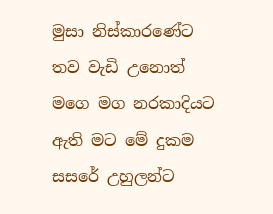මුසා නිස්කාරණේට
තව වැඩි උනොත් මගෙ මග නරකාදියට
ඇති මට මේ දුකම සසරේ උහුලන්ට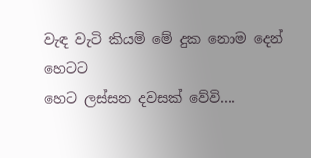වැඳ වැටි කියමි මේ දුක නොම දෙන් හෙටට
හෙට ලස්සන දවසක් වේවි....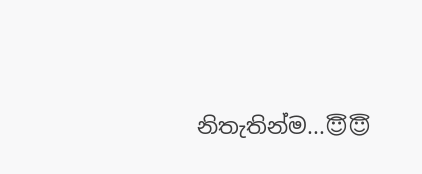නිතැතින්ම...😇😇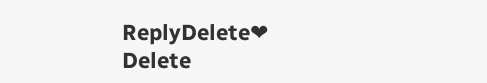ReplyDelete❤
Delete